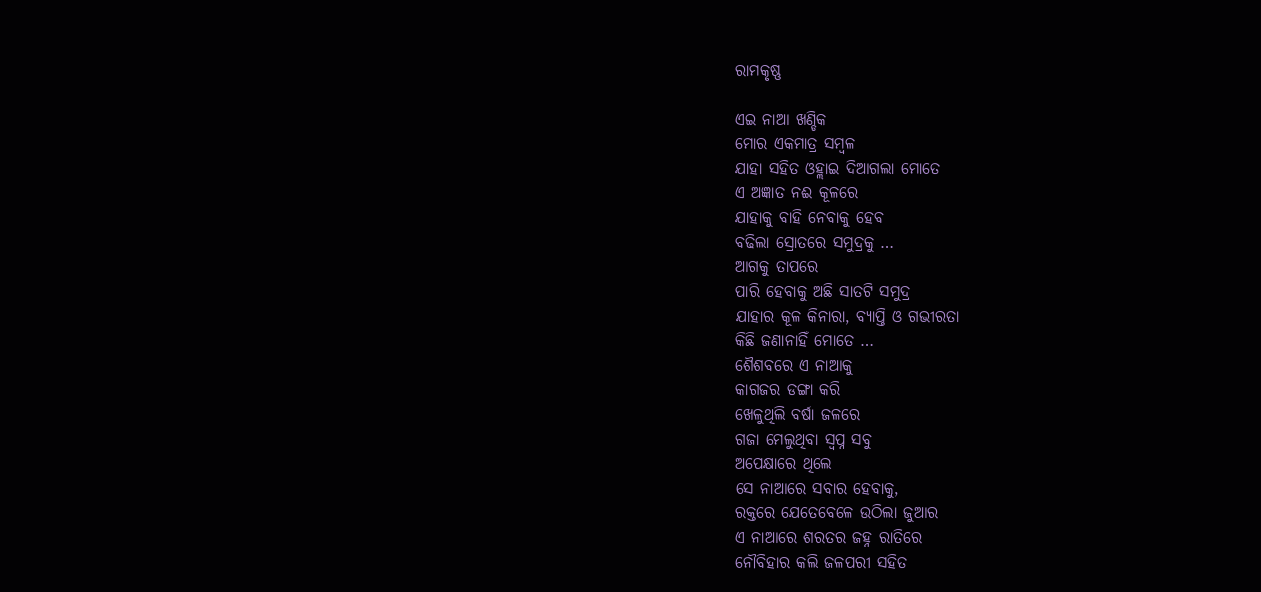ରାମକୃଷ୍ଣ

ଏଇ ନାଆ ଖଣ୍ଡିକ
ମୋର ଏକମାତ୍ର ସମ୍ବଳ
ଯାହା ସହିତ ଓହ୍ଲାଇ ଦିଆଗଲା ମୋତେ
ଏ ଅଜ୍ଞାତ ନଈ କୂଳରେ
ଯାହାକୁ ବାହି ନେବାକୁ ହେବ
ବଢିଲା ସ୍ରୋତରେ ସମୁଦ୍ରକୁ …
ଆଗକୁ ତାପରେ
ପାରି ହେବାକୁ ଅଛି ସାତଟି ସମୁଦ୍ର
ଯାହାର କୂଳ କିନାରା, ବ୍ୟାପ୍ତି ଓ ଗଭୀରତା
କିଛି ଜଣାନାହିଁ ମୋତେ …
ଶୈଶବରେ ଏ ନାଆକୁ
କାଗଜର ଡଙ୍ଗା କରି
ଖେଳୁଥିଲି ବର୍ଷା ଜଳରେ
ଗଜା ମେଲୁଥିବା ସ୍ଵପ୍ନ ସବୁ
ଅପେକ୍ଷାରେ ଥିଲେ
ସେ ନାଆରେ ସବାର ହେବାକୁ,
ରକ୍ତରେ ଯେତେବେଳେ ଉଠିଲା ଜୁଆର
ଏ ନାଆରେ ଶରତର ଜହ୍ନ ରାତିରେ
ନୌବିହାର କଲି ଜଳପରୀ ସହିତ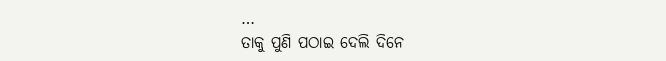…
ତାକୁ ପୁଣି ପଠାଇ ଦେଲି ଦିନେ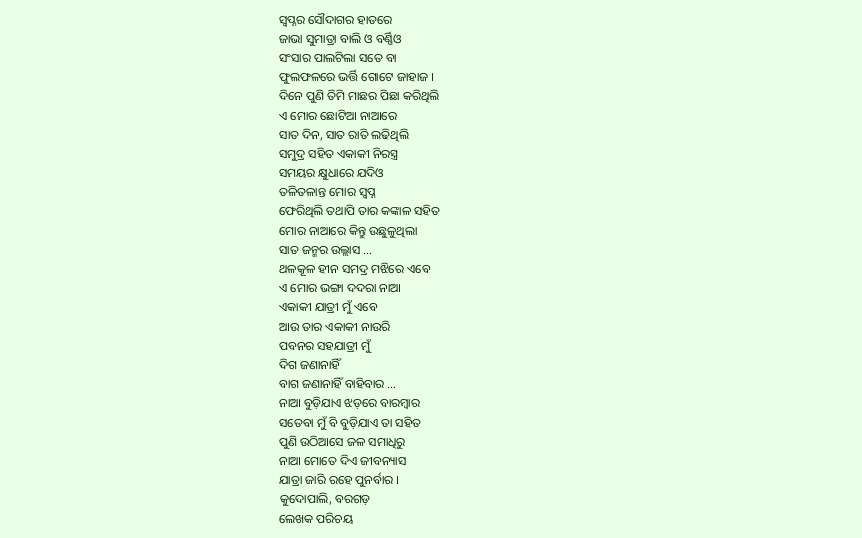ସ୍ଵପ୍ନର ସୌଦାଗର ହାତରେ
ଜାଭା ସୁମାତ୍ରା ବାଲି ଓ ବର୍ଣ୍ଣିଓ
ସଂସାର ପାଲଟିଲା ସତେ ବା
ଫୁଲଫଳରେ ଭର୍ତ୍ତି ଗୋଟେ ଜାହାଜ ।
ଦିନେ ପୁଣି ତିମି ମାଛର ପିଛା କରିଥିଲି
ଏ ମୋର ଛୋଟିଆ ନାଆରେ
ସାତ ଦିନ, ସାତ ରାତି ଲଢିଥିଲି
ସମୁଦ୍ର ସହିତ ଏକାକୀ ନିରସ୍ତ୍ର
ସମୟର କ୍ଷୁଧାରେ ଯଦିଓ
ତଳିତଳାନ୍ତ ମୋର ସ୍ଵପ୍ନ
ଫେରିଥିଲି ତଥାପି ତାର କଙ୍କାଳ ସହିତ
ମୋର ନାଆରେ କିନ୍ତୁ ଉଛୁଳୁଥିଲା
ସାତ ଜନ୍ମର ଉଲ୍ଲାସ …
ଥଳକୂଳ ହୀନ ସମଦ୍ର ମଝିରେ ଏବେ
ଏ ମୋର ଭଙ୍ଗା ଦଦରା ନାଆ
ଏକାକୀ ଯାତ୍ରୀ ମୁଁ ଏବେ
ଆଉ ତାର ଏକାକୀ ନାଉରି
ପବନର ସହଯାତ୍ରୀ ମୁଁ
ଦିଗ ଜଣାନାହିଁ
ବାଗ ଜଣାନାହିଁ ବାହିବାର …
ନାଆ ବୁଡ଼ିଯାଏ ଝଡ଼ରେ ବାରମ୍ବାର
ସତେବା ମୁଁ ବି ବୁଡ଼ିଯାଏ ତା ସହିତ
ପୁଣି ଉଠିଆସେ ଜଳ ସମାଧିରୁ
ନାଆ ମୋତେ ଦିଏ ଜୀବନ୍ୟାସ
ଯାତ୍ରା ଜାରି ରହେ ପୁନର୍ବାର ।
କୁଦୋପାଲି, ବରଗଡ଼
ଲେଖକ ପରିଚୟ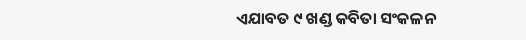ଏଯାବତ ୯ ଖଣ୍ଡ କବିତା ସଂକଳନ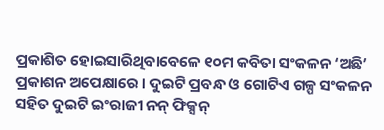ପ୍ରକାଶିତ ହୋଇସାରିଥିବାବେଳେ ୧୦ମ କବିତା ସଂକଳନ ‘ଅଛି’ ପ୍ରକାଶନ ଅପେକ୍ଷାରେ । ଦୁଇଟି ପ୍ରବନ୍ଧ ଓ ଗୋଟିଏ ଗଳ୍ପ ସଂକଳନ ସହିତ ଦୁଇଟି ଇଂରାଜୀ ନନ୍ ଫିକ୍ସନ୍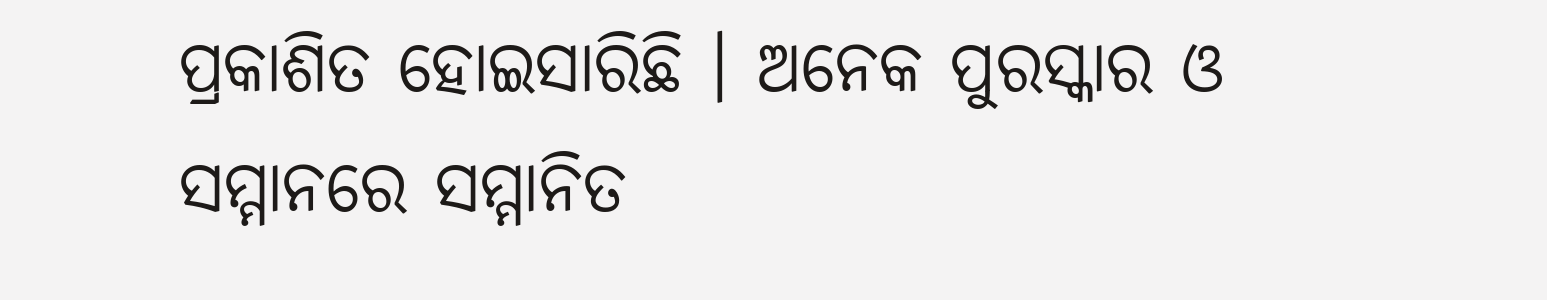ପ୍ରକାଶିତ ହୋଇସାରିଛି । ଅନେକ ପୁରସ୍କାର ଓ ସମ୍ମାନରେ ସମ୍ମାନିତ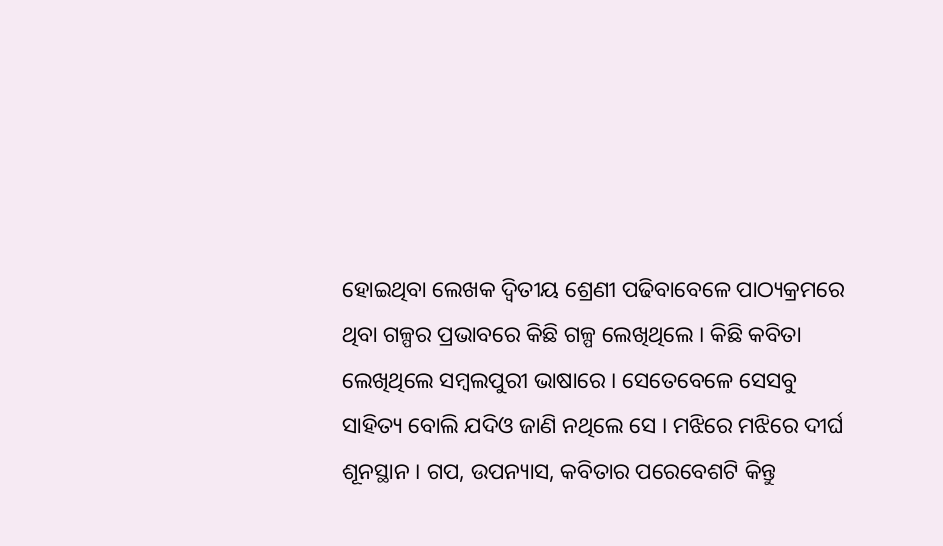ହୋଇଥିବା ଲେଖକ ଦ୍ଵିତୀୟ ଶ୍ରେଣୀ ପଢିବାବେଳେ ପାଠ୍ୟକ୍ରମରେ ଥିବା ଗଳ୍ପର ପ୍ରଭାବରେ କିଛି ଗଳ୍ପ ଲେଖିଥିଲେ । କିଛି କବିତା ଲେଖିଥିଲେ ସମ୍ବଲପୁରୀ ଭାଷାରେ । ସେତେବେଳେ ସେସବୁ ସାହିତ୍ୟ ବୋଲି ଯଦିଓ ଜାଣି ନଥିଲେ ସେ । ମଝିରେ ମଝିରେ ଦୀର୍ଘ ଶୂନସ୍ଥାନ । ଗପ, ଉପନ୍ୟାସ, କବିତାର ପରେବେଶଟି କିନ୍ତୁ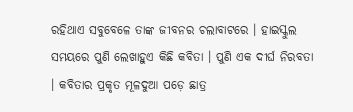ରହିଥାଏ ସବୁବେଳେ ତାଙ୍କ ଜୀବନର ଚଲାବାଟରେ । ହାଇସ୍କୁଲ ସମୟରେ ପୁଣି ଲେଖାହୁଏ କିଛି କବିତା । ପୁଣି ଏକ ଦୀର୍ଘ ନିରବତା । କବିତାର ପ୍ରକୃତ ମୂଳଦୁଆ ପଡ଼େ ଛାତ୍ର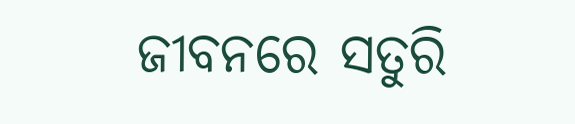ଜୀବନରେ ସତୁରି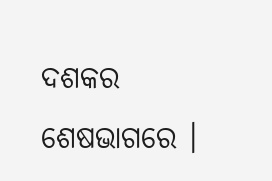ଦଶକର ଶେଷଭାଗରେ ।